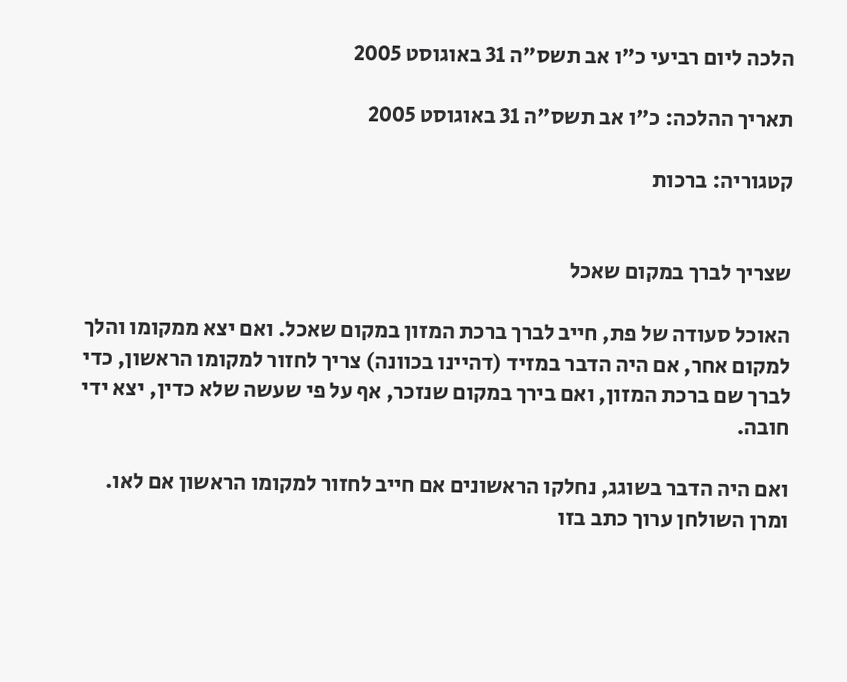הלכה ליום רביעי כ"ו אב תשס"ה 31 באוגוסט 2005

תאריך ההלכה: כ"ו אב תשס"ה 31 באוגוסט 2005

קטגוריה: ברכות


שצריך לברך במקום שאכל

האוכל סעודה של פת, חייב לברך ברכת המזון במקום שאכל. ואם יצא ממקומו והלך למקום אחר, אם היה הדבר במזיד (דהיינו בכוונה) צריך לחזור למקומו הראשון, כדי לברך שם ברכת המזון, ואם בירך במקום שנזכר, אף על פי שעשה שלא כדין, יצא ידי חובה.

ואם היה הדבר בשוגג, נחלקו הראשונים אם חייב לחזור למקומו הראשון אם לאו. ומרן השולחן ערוך כתב בזו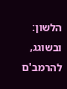הלשון: ובשוגג, להרמב'ם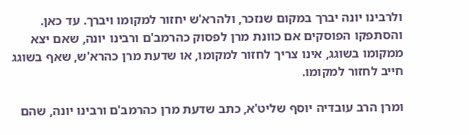ולרבינו יונה יברך במקום שנזכר, ולהרא'ש יחזור למקומו ויברך. עד כאן. והסתפקו הפוסקים אם כוונת מרן לפסוק כהרמב'ם ורבינו יונה, שאם יצא ממקומו בשוגג, אינו צריך לחזור למקומו, או שדעת מרן כהרא'ש, שאף בשוגג חייב לחזור למקומו.

ומרן הרב עובדיה יוסף שליט'א, כתב שדעת מרן כהרמב'ם ורבינו יונה, שהם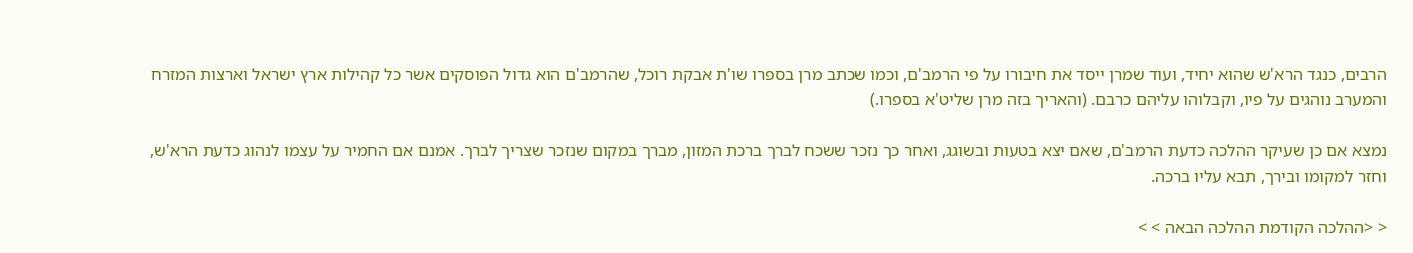הרבים, כנגד הרא'ש שהוא יחיד, ועוד שמרן ייסד את חיבורו על פי הרמב'ם, וכמו שכתב מרן בספרו שו'ת אבקת רוכל, שהרמב'ם הוא גדול הפוסקים אשר כל קהילות ארץ ישראל וארצות המזרח והמערב נוהגים על פיו, וקבלוהו עליהם כרבם. (והאריך בזה מרן שליט'א בספרו.)

נמצא אם כן שעיקר ההלכה כדעת הרמב'ם, שאם יצא בטעות ובשוגג, ואחר כך נזכר ששכח לברך ברכת המזון, מברך במקום שנזכר שצריך לברך. אמנם אם החמיר על עצמו לנהוג כדעת הרא'ש, וחזר למקומו ובירך, תבא עליו ברכה.

< <ההלכה הקודמת ההלכה הבאה > >